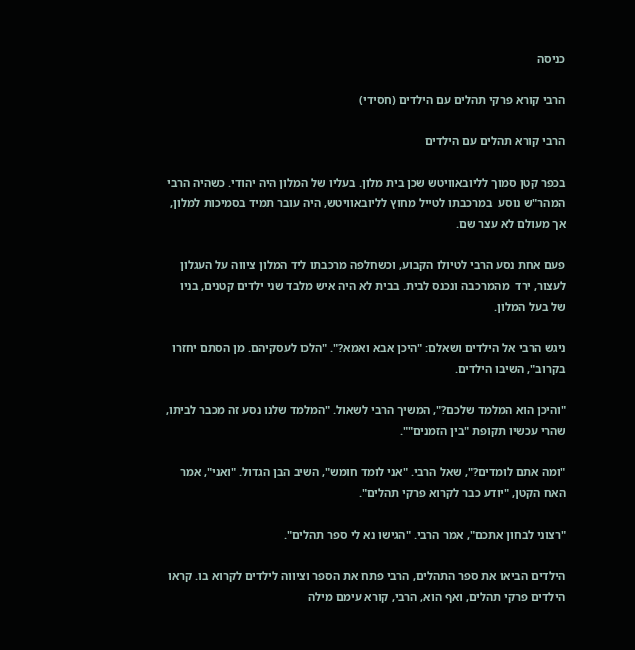כניסה

הרבי קורא פרקי תהלים עם הילדים (חסידי)

הרבי קורא תהלים עם הילדים

בכפר קטן סמוך לליובאוויטש שכן בית מלון. בעליו של המלון היה יהודי. כשהיה הרבי המהר"ש נוסע  במרכבתו לטייל מחוץ לליובאוויטש, היה עובר תמיד בסמיכות למלון, אך מעולם לא עצר שם.

פעם אחת נסע הרבי לטיולו הקבוע, וכשחלפה מרכבתו ליד המלון ציווה על העגלון לעצור, ירד  מהמרכבה ונכנס לבית. בבית לא היה איש מלבד שני ילדים קטנים, בניו של בעל המלון.

ניגש הרבי אל הילדים ושאלם: "היכן אבא ואמא?". "הלכו לעסקיהם. מן הסתם יחזרו בקרוב", השיבו הילדים.

"והיכן הוא המלמד שלכם?", המשיך הרבי לשאול. "המלמד שלנו נסע זה מכבר לביתו, שהרי עכשיו תקופת "בין הזמנים"".

"ומה אתם לומדים?", שאל הרבי. "אני לומד חומש", השיב הבן הגדול. "ואני", אמר האח הקטן, "יודע כבר לקרוא פרקי תהלים".

"רצוני לבחון אתכם", אמר הרבי. "הגישו נא לי ספר תהלים".

הילדים הביאו את ספר התהלים, הרבי פתח את הספר וציווה לילדים לקרוא בו. קראו הילדים פרקי תהלים, ואף הוא, הרבי, קורא עימם מילה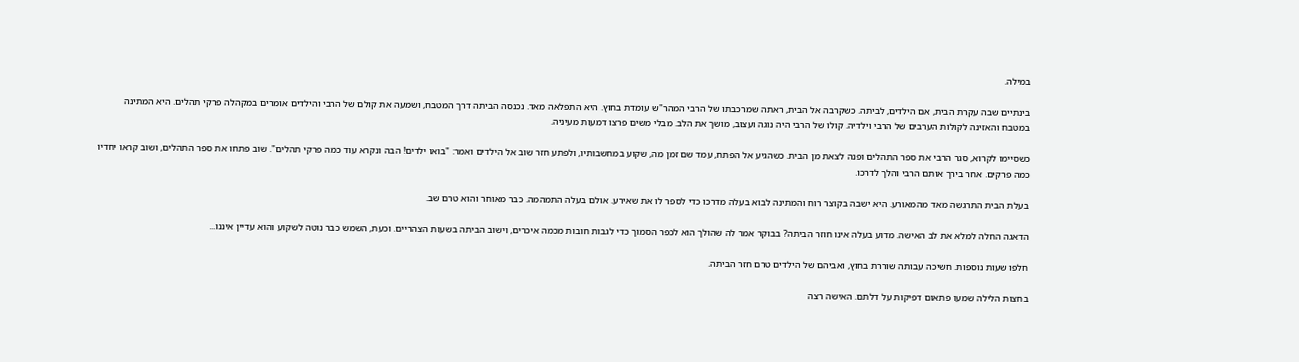במילה.

בינתיים שבה עקרת הבית, אם הילדים, לביתה. כשקרבה אל הבית, ראתה שמרכבתו של הרבי המהר"ש עומדת בחוץ. היא התפלאה מאד. נכנסה הביתה דרך המטבח, ושמעה את קולם של הרבי והילדים אומרים במקהלה פרקי תהלים. היא המתינה במטבח והאזינה לקולות הערבים של הרבי וילדיה. קולו של הרבי היה נוגה ועצוב, מושך את הלב. מבלי משים פרצו דמעות מעיניה.

כשסיימו לקרוא, סגר הרבי את ספר התהלים ופנה לצאת מן הבית. כשהגיע אל הפתח, עמד שם זמן מה, שקוע במחשבותיו, ולפתע חזר שוב אל הילדים ואמר: "בואו ילדים! הבה ונקרא עוד כמה פרקי תהלים". שוב פתחו את ספר התהלים, ושוב קראו יחדיו כמה פרקים. אחר בירך אותם הרבי והלך לדרכו.

בעלת הבית התרגשה מאד מהמאורע. היא ישבה בקוצר רוח והמתינה לבוא בעלה מדרכו כדי לספר לו את שאירע. אולם בעלה התמהמה. כבר מאוחר והוא טרם שב.

הדאגה החלה למלא את לב האישה. מדוע בעלה אינו חוזר הביתה? בבוקר אמר לה שהולך הוא לכפר הסמוך כדי לגבות חובות מכמה איכרים, וישוב הביתה בשעות הצהריים. וכעת, השמש כבר נוטה לשקוע והוא עדיין איננו...

חלפו שעות נוספות. חשיכה עבותה שוררת בחוץ, ואביהם של הילדים טרם חזר הביתה.

בחצות הלילה שמעו פתאום דפיקות על דלתם. האישה רצה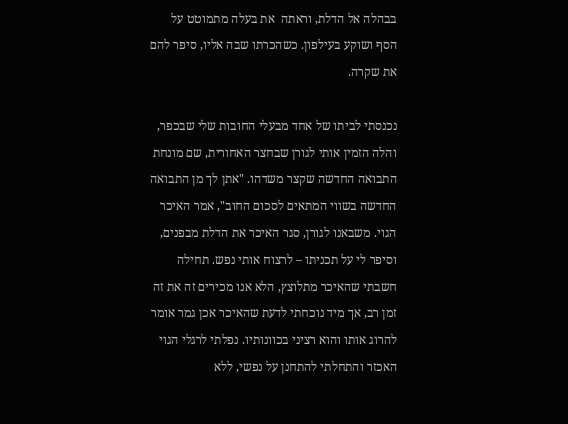בבהלה אל הדלת, וראתה  את בעלה מתמוטט על הסף ושוקע בעילפון. כשהכרתו שבה אליו, סיפר להם את שקרה.

נכנסתי לביתו של אחד מבעלי החובות שלי שבכפר, והלה הזמין אותי לגורן שבחצר האחורית, שם מונחת התבואה החדשה שקצר משדהו. "אתן לך מן התבואה החדשה בשווי המתאים לסכום החוב", אמר האיכר הגוי. משבאנו לגורן, סגר האיכר את הדלת מבפנים, וסיפר לי על תכניתו – לרצוח אותי נפש. תחילה חשבתי שהאיכר מתלוצץ, הלא אנו מכירים זה את זה זמן רב, אך מיד נוכחתי לדעת שהאיכר אכן גמר אומר להרוג אותו והוא רציני בכוונותיו. נפלתי לרגלי הגוי האכזר והתחלתי להתחנן על נפשי, ללא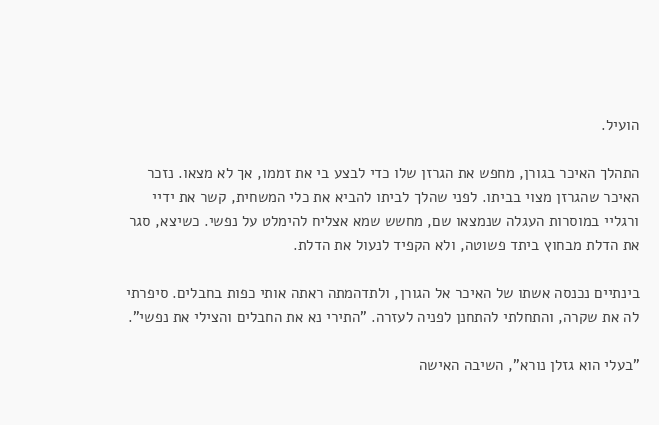הועיל.

התהלך האיכר בגורן, מחפש את הגרזן שלו כדי לבצע בי את זממו, אך לא מצאו. נזכר האיכר שהגרזן מצוי בביתו. לפני שהלך לביתו להביא את כלי המשחית, קשר את ידיי ורגליי במוסרות העגלה שנמצאו שם, מחשש שמא אצליח להימלט על נפשי. כשיצא, סגר את הדלת מבחוץ ביתד פשוטה, ולא הקפיד לנעול את הדלת.

בינתיים נכנסה אשתו של האיכר אל הגורן, ולתדהמתה ראתה אותי כפות בחבלים. סיפרתי לה את שקרה, והתחלתי להתחנן לפניה לעזרה. "התירי נא את החבלים והצילי את נפשי".

"בעלי הוא גזלן נורא", השיבה האישה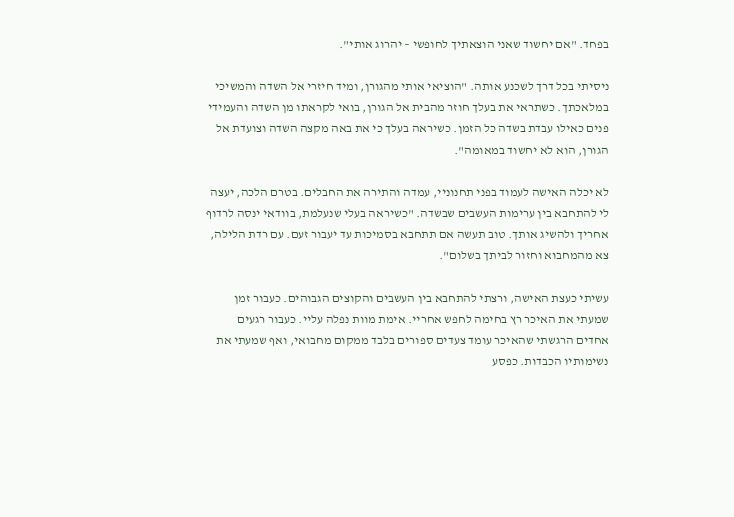בפחד. "אם יחשוד שאני הוצאתיך לחופשי – יהרוג אותי".

ניסיתי בכל דרך לשכנע אותה. "הוציאי אותי מהגורן, ומיד חיזרי אל השדה והמשיכי במלאכתך. כשתראי את בעלך חוזר מהבית אל הגורן, בואי לקראתו מן השדה והעמידי פנים כאילו עבדת בשדה כל הזמן. כשיראה בעלך כי את באה מקצה השדה וצועדת אל הגורן, הוא לא יחשוד במאומה".

לא יכלה האישה לעמוד בפני תחנוניי, עמדה והתירה את החבלים. בטרם הלכה, יעצה לי להתחבא בין ערימות העשבים שבשדה. "כשיראה בעלי שנעלמת, בוודאי ינסה לרדוף אחריך ולהשיג אותך. טוב תעשה אם תתחבא בסמיכות עד יעבור זעם. עם רדת הלילה, צא מהמחבוא וחזור לביתך בשלום".

עשיתי כעצת האישה, ורצתי להתחבא בין העשבים והקוצים הגבוהים. כעבור זמן שמעתי את האיכר רץ בחימה לחפש אחריי. אימת מוות נפלה עליי. כעבור רגעים אחדים הרגשתי שהאיכר עומד צעדים ספורים בלבד ממקום מחבואי, ואף שמעתי את נשימותיו הכבדות. כפסע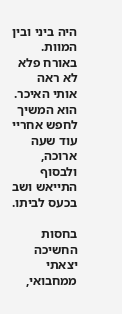היה ביני ובין המוות. באורח פלא לא ראה אותי האיכר. הוא המשיך לחפש אחריי עוד שעה ארוכה, ולבסוף התייאש ושב בכעס לביתו.

בחסות החשיכה יצאתי ממחבואי,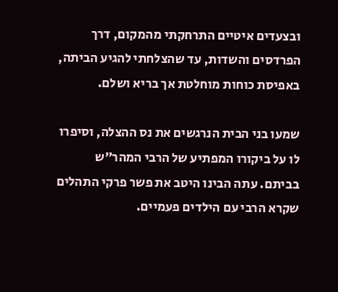ובצעדים איטיים התרחקתי מהמקום, דרך הפרדסים והשדות, עד שהצלחתי להגיע הביתה, באפיסת כוחות מוחלטת אך בריא ושלם.

שמעו בני הבית הנרגשים את נס ההצלה, וסיפרו לו על ביקורו המפתיע של הרבי המהר"ש בביתם. עתה הבינו היטב את פשר פרקי התהלים שקרא הרבי עם הילדים פעמיים.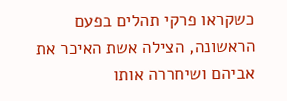כשקראו פרקי תהלים בפעם הראשונה, הצילה אשת האיכר את אביהם ושיחררה אותו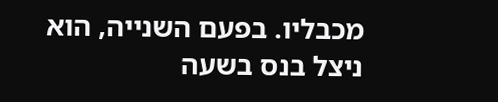מכבליו. בפעם השנייה, הוא ניצל בנס בשעה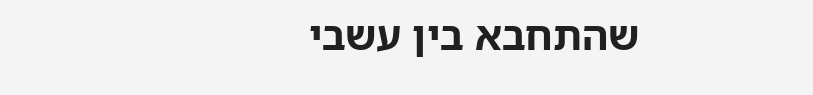שהתחבא בין עשבי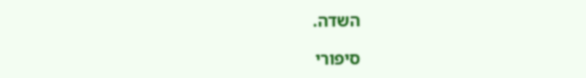השדה.

סיפורי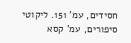חסידים, עמ' 151. ליקוטי סיפורים, עמ' קסא